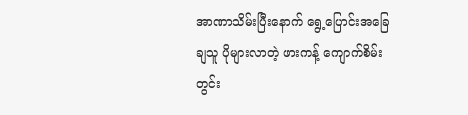အာဏာသိမ်းပြီးနောက် ရွေ့ပြောင်းအခြေချသူ ပိုများလာတဲ့ ဖားကန့် ကျောက်စိမ်းတွင်း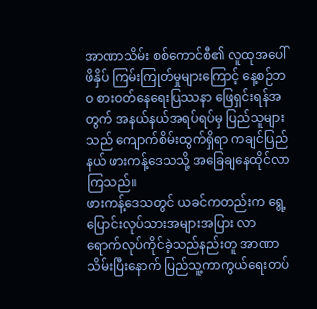အာဏာသိမ်း စစ်ကောင်စီ၏ လူထုအပေါ် ဖိနှိပ် ကြမ်းကြုတ်မှုများကြောင့် နေ့စဉ်ဘဝ စားဝတ်နေရေးပြဿနာ ဖြေရှင်းရန်အတွက် အနယ်နယ်အရပ်ရပ်မှ ပြည်သူများသည် ကျောက်စိမ်းထွက်ရှိရာ ကချင်ပြည်နယ် ဖားကန့်ဒေသသို့ အခြေချနေထိုင်လာကြသည်။
ဖားကန့်ဒေသတွင် ယခင်ကတည်းက ရွေ့ပြောင်းလုပ်သားအများအပြား လာရောက်လုပ်ကိုင်ခဲ့သည်နည်းတူ အာဏာသိမ်းပြီးနောက် ပြည်သူ့ကာကွယ်ရေးတပ်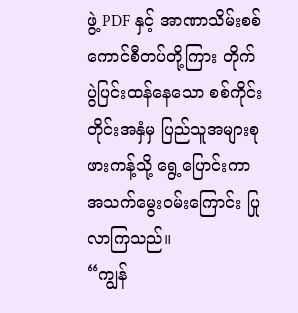ဖွဲ့ PDF နှင့် အာဏာသိမ်းစစ်ကောင်စီတပ်တို့ကြား တိုက်ပွဲပြင်းထန်နေသော စစ်ကိုင်းတိုင်းအနှံမှ ပြည်သူအများစု ဖားကန့်သို့ ရွေ့ပြောင်းကာ အသက်မွေးဝမ်းကြောင်း ပြုလာကြသည်။
“ကျွန်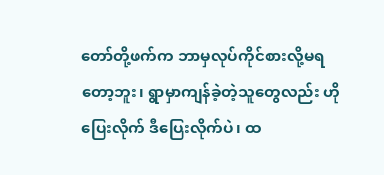တော်တို့ဖက်က ဘာမှလုပ်ကိုင်စားလို့မရတော့ဘူး၊ ရွာမှာကျန်ခဲ့တဲ့သူတွေလည်း ဟိုပြေးလိုက် ဒီပြေးလိုက်ပဲ၊ ထ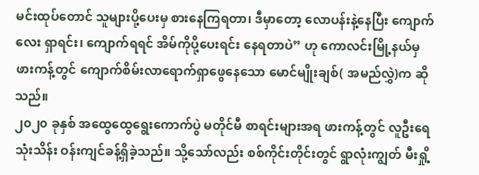မင်းထုပ်တောင် သူများပို့ပေးမှ စားနေကြရတာ၊ ဒီမှာတော့ လောပန်းနဲ့နေပြီး ကျောက်လေး ရှာရင်း၊ ကျောက်ရရင် အိမ်ကိုပို့ပေးရင်း နေရတာပဲ” ဟု ကောလင်းမြို့နယ်မှ ဖားကန့်တွင် ကျောက်စိမ်းလာရောက်ရှာဖွေနေသော မောင်မျိုးချစ်( အမည်လွှဲ)က ဆိုသည်။
၂၀၂၀ ခုနှစ် အထွေထွေရွေးကောက်ပွဲ မတိုင်မီ စာရင်းများအရ ဖားကန့်တွင် လူဦးရေ သုံးသိန်း ဝန်းကျင်ခန့်ရှိခဲ့သည်။ သို့သော်လည်း စစ်ကိုင်းတိုင်းတွင် ရွာလုံးကျွတ် မီးရှို့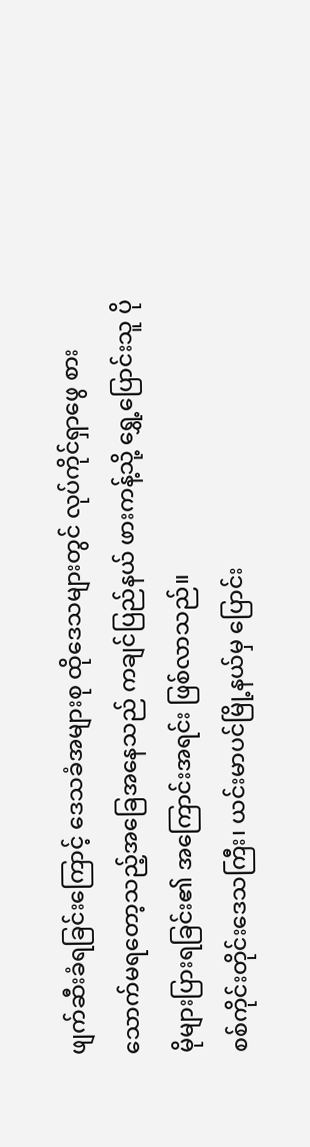ဖျက်ဆီးခံရခြင်းကြောင့် ဒေသခံအများစု ထိုဒေသများတွင် လုပ်ကိုင်ရှာဖွေ စားသောက်မရတော့သည့်အခြေအနေသည် ကချင်ပြည်နယ် ဖားကန့်သို့ ရွှေ့ပြောင်းသူ ပိုမိုများပြားရခြင်း၏ အကြောင်းအရင်း ဖြစ်လာသည်။
စစ်ကိုင်းတိုင်းဒေသကြီး၊ ယင်းမာပင်မြို့နယ်မှ ပြောင်း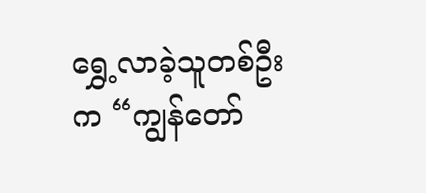ရွှေ့လာခဲ့သူတစ်ဦးက “ကျွန်တော်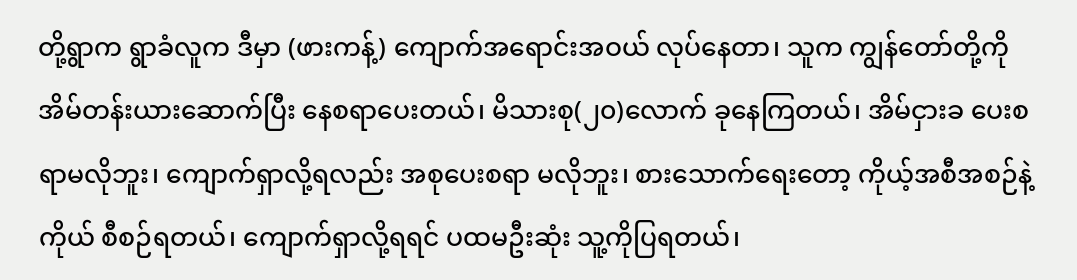တို့ရွာက ရွာခံလူက ဒီမှာ (ဖားကန့်) ကျောက်အရောင်းအဝယ် လုပ်နေတာ၊ သူက ကျွန်တော်တို့ကို အိမ်တန်းယားဆောက်ပြီး နေစရာပေးတယ်၊ မိသားစု(၂၀)လောက် ခုနေကြတယ်၊ အိမ်ငှားခ ပေးစရာမလိုဘူး၊ ကျောက်ရှာလို့ရလည်း အစုပေးစရာ မလိုဘူး၊ စားသောက်ရေးတော့ ကိုယ့်အစီအစဉ်နဲ့ ကိုယ် စီစဉ်ရတယ်၊ ကျောက်ရှာလို့ရရင် ပထမဦးဆုံး သူ့ကိုပြရတယ်၊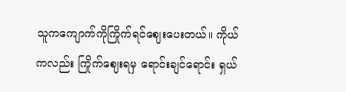သူကကျောက်ကိုကြိုက်ရင်ဈေးပေးတယ်။ ကိုယ်ကလည်း ကြိုက်ဈေးရမှ ရောင်းချင်ရောင်း ရှယ်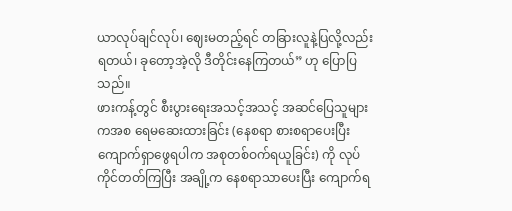ယာလုပ်ချင်လုပ်၊ ဈေးမတည့်ရင် တခြားလူနဲ့ပြလို့လည်းရတယ်၊ ခုတော့အဲ့လို ဒီတိုင်းနေကြတယ်” ဟု ပြောပြသည်။
ဖားကန့်တွင် စီးပွားရေးအသင့်အသင့် အဆင်ပြေသူများကအစ ရေမဆေးထားခြင်း (နေစရာ စားစရာပေးပြီး ကျောက်ရှာဖွေရပါက အစုတစ်ဝက်ရယူခြင်း) ကို လုပ်ကိုင်တတ်ကြပြီး အချို့က နေစရာသာပေးပြီး ကျောက်ရ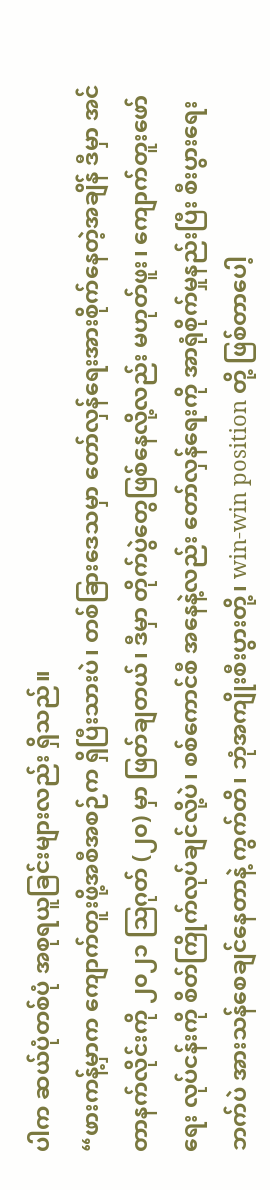ပါက ဆယ်ပုံတစ်ပုံ အစုရယူခြင်းများလည်း ရှိသည်။
“ဖားကန့်မှာက ကျောက်တူးဖို့အစီအစဉ်က ရှိပြီးသားပဲ၊ တစ်ခြားဒေသမှာ တော်လှန်ရေးအားစိုက်နေတဲ့အချိန် ဒီမှာ အင်တာနက်လိုင်းကို ၂၀၂၁ ဩဂုတ် (၂၀) မှာ ဖြတ်ချတယ်၊ ဒီမှာ တိုက်ပွဲတွေဖြစ်နေလို့လည်း မဟုတ်ဖူး၊ ကျောက်တူးဖော်ရေး လုပ်ငန်းကို စိတ်ကြိုက်လုပ်ချင်လို့ပဲ၊ စစ်ကောင်စီ အနေနဲ့လည်း တော်လှန်ရေးကို အာရုံစိုက်မှုနည်းပြီး စီးပွားရေးဘက်ပဲ အားသန်စေချင်နေတာနဲ့ ကွက်တိ၊ ဘုံအကျိုးစီးပွားတို့၊ win-win position တို့ ဖြစ်တာပေါ့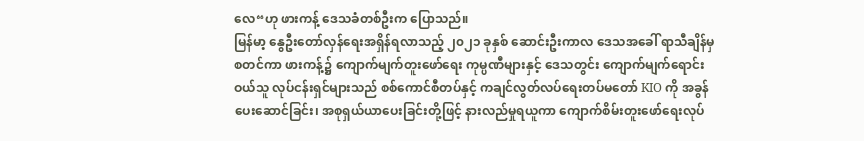လေ“ဟု ဖားကန့် ဒေသခံတစ်ဦးက ပြောသည်။
မြန်မာ့ နွေဦးတော်လှန်ရေးအရှိန်ရလာသည့် ၂၀၂၁ ခုနှစ် ဆောင်းဦးကာလ ဒေသအခေါ် ရာသီချိန်မှ စတင်ကာ ဖားကန့်၌ ကျောက်မျက်တူးဖော်ရေး ကုမ္ပဏီများနှင့် ဒေသတွင်း ကျောက်မျက်ရောင်းဝယ်သူ လုပ်ငန်းရှင်များသည် စစ်ကောင်စီတပ်နှင့် ကချင်လွတ်လပ်ရေးတပ်မတော် KIO ကို အခွန်ပေးဆောင်ခြင်း၊ အစုရှယ်ယာပေးခြင်းတို့ဖြင့် နားလည်မှုရယူကာ ကျောက်စိမ်းတူးဖော်ရေးလုပ်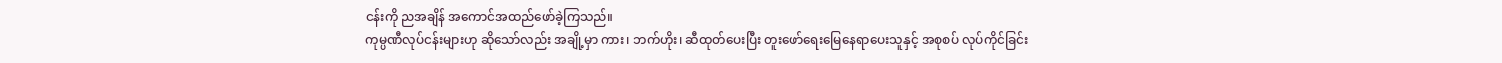ငန်းကို ညအချိန် အကောင်အထည်ဖော်ခဲ့ကြသည်။
ကုမ္ပဏီလုပ်ငန်းများဟု ဆိုသော်လည်း အချို့မှာ ကား၊ ဘက်ဟိုး၊ ဆီထုတ်ပေးပြီး တူးဖော်ရေးမြေနေရာပေးသူနှင့် အစုစပ် လုပ်ကိုင်ခြင်း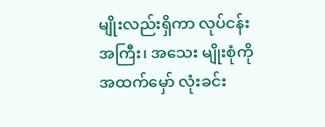မျိုးလည်းရှိကာ လုပ်ငန်း အကြီး၊ အသေး မျိုးစုံကို အထက်မှော် လုံးခင်း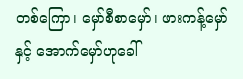တစ်ကြော၊ မှော်စီစာမှော်၊ ဖားကန့်မှော်နှင့် အောက်မှော်ဟုခေါ်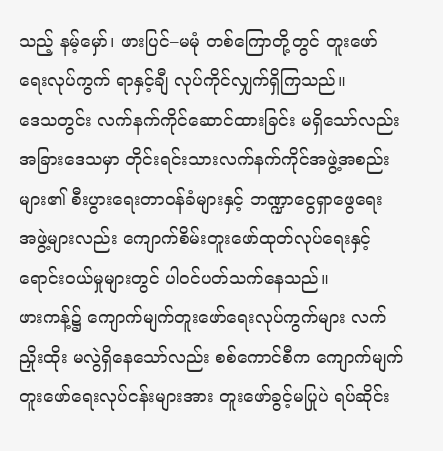သည့် နမ့်မှော်၊ ဖားပြင်–မမုံ တစ်ကြောတို့တွင် တူးဖော်ရေးလုပ်ကွက် ရာနှင့်ချီ လုပ်ကိုင်လျှက်ရှိကြသည်။
ဒေသတွင်း လက်နက်ကိုင်ဆောင်ထားခြင်း မရှိသော်လည်း အခြားဒေသမှာ တိုင်းရင်းသားလက်နက်ကိုင်အဖွဲ့အစည်းများ၏ စီးပွားရေးတာဝန်ခံများနှင့် ဘဏ္ဍာငွေရှာဖွေရေး အဖွဲ့များလည်း ကျောက်စိမ်းတူးဖော်ထုတ်လုပ်ရေးနှင့် ရောင်းဝယ်မှုများတွင် ပါဝင်ပတ်သက်နေသည်။
ဖားကန့်၌ ကျောက်မျက်တူးဖော်ရေးလုပ်ကွက်များ လက်ညှိုးထိုး မလွဲရှိနေသော်လည်း စစ်ကောင်စီက ကျောက်မျက်တူးဖော်ရေးလုပ်ငန်းများအား တူးဖော်ခွင့်မပြုပဲ ရပ်ဆိုင်း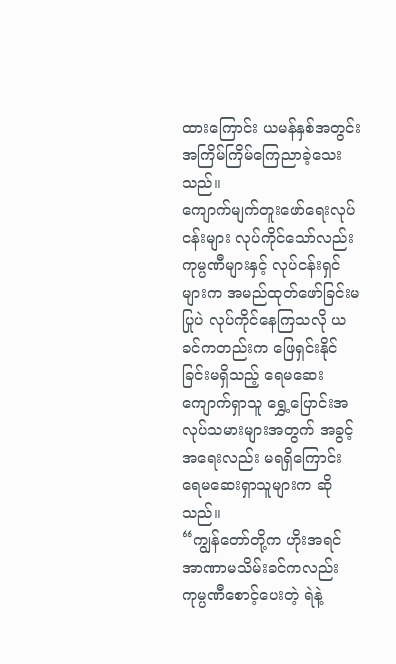ထားကြောင်း ယမန်နှစ်အတွင်း အကြိမ်ကြိမ်ကြေညာခဲ့သေးသည်။
ကျောက်မျက်တူးဖော်ရေးလုပ်ငန်းများ လုပ်ကိုင်သော်လည်း ကုမ္ပဏီများနှင့် လုပ်ငန်းရှင်များက အမည်ထုတ်ဖော်ခြင်းမပြုပဲ လုပ်ကိုင်နေကြသလို ယခင်ကတည်းက ဖြေရှင်းနိုင်ခြင်းမရှိသည့် ရေမဆေးကျောက်ရှာသူ ရွှေ့ပြောင်းအလုပ်သမားများအတွက် အခွင့်အရေးလည်း မရရှိကြောင်း ရေမဆေးရှာသူများက ဆိုသည်။
“ကျွန်တော်တို့က ဟိုးအရင်အာဏာမသိမ်းခင်ကလည်း ကုမ္ပဏီစောင့်ပေးတဲ့ ရဲနဲ့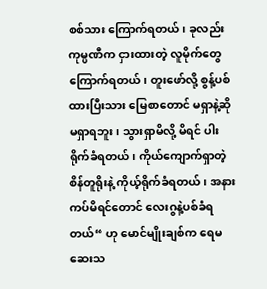စစ်သား ကြောက်ရတယ်၊ ခုလည်း ကုမ္ပဏီက ငှားထားတဲ့ လူမိုက်တွေ ကြောက်ရတယ်၊ တူးဖော်လို့ စွန့်ပစ်ထားပြီးသား မြေစာတောင် မရှာနဲ့ဆို မရှာရဘူး၊ သွားရှာမိလို့ မိရင် ပါးရိုက်ခံရတယ်၊ ကိုယ်ကျောက်ရှာတဲ့ စိန်တူရိုးနဲ့ ကိုယ့်ရိုက်ခံရတယ်၊ အနားကပ်မိရင်တောင် လေးဂွနဲ့ပစ်ခံရတယ်“ ဟု မောင်မျိုးချစ်က ရေမဆေးသ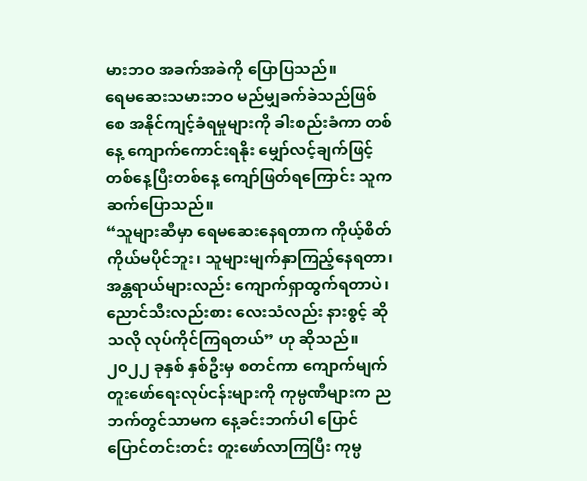မားဘဝ အခက်အခဲကို ပြောပြသည်။
ရေမဆေးသမားဘဝ မည်မျှခက်ခဲသည်ဖြစ်စေ အနိုင်ကျင့်ခံရမှုများကို ခါးစည်းခံကာ တစ်နေ့ ကျောက်ကောင်းရနိုး မျှော်လင့်ချက်ဖြင့် တစ်နေ့ပြီးတစ်နေ့ ကျော်ဖြတ်ရကြောင်း သူက ဆက်ပြောသည်။
“သူများဆီမှာ ရေမဆေးနေရတာက ကိုယ့်စိတ်ကိုယ်မပိုင်ဘူး၊ သူများမျက်နှာကြည့်နေရတာ၊ အန္တရာယ်များလည်း ကျောက်ရှာထွက်ရတာပဲ၊ ညောင်သီးလည်းစား လေးသံလည်း နားစွင့် ဆိုသလို လုပ်ကိုင်ကြရတယ်” ဟု ဆိုသည်။
၂၀၂၂ ခုနှစ် နှစ်ဦးမှ စတင်ကာ ကျောက်မျက်တူးဖော်ရေးလုပ်ငန်းများကို ကုမ္ပဏီများက ညဘက်တွင်သာမက နေ့ခင်းဘက်ပါ ပြောင်ပြောင်တင်းတင်း တူးဖော်လာကြပြီး ကုမ္ပ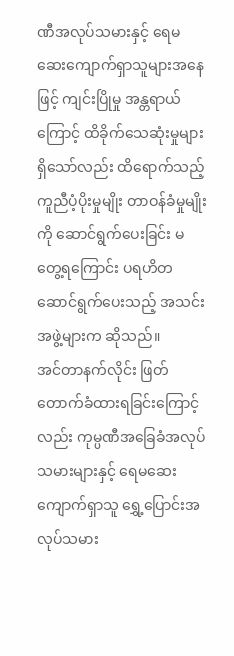ဏီအလုပ်သမားနှင့် ရေမဆေးကျောက်ရှာသူများအနေဖြင့် ကျင်းပြိုမှု အန္တရာယ်ကြောင့် ထိခိုက်သေဆုံးမှုများရှိသော်လည်း ထိရောက်သည့် ကူညီပံ့ပိုးမှုမျိုး တာဝန်ခံမှုမျိုးကို ဆောင်ရွက်ပေးခြင်း မတွေ့ရကြောင်း ပရဟိတဆောင်ရွက်ပေးသည့် အသင်းအဖွဲ့များက ဆိုသည်။
အင်တာနက်လိုင်း ဖြတ်တောက်ခံထားရခြင်းကြောင့်လည်း ကုမ္ပဏီအခြေခံအလုပ်သမားများနှင့် ရေမဆေးကျောက်ရှာသူ ရွှေ့ပြောင်းအလုပ်သမား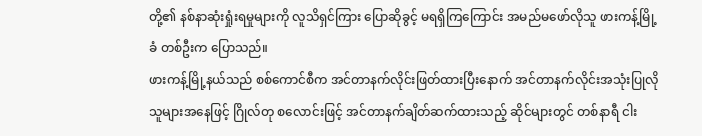တို့၏ နစ်နာဆုံးရှုံးရမှုများကို လူသိရှင်ကြား ပြောဆိုခွင့် မရရှိကြကြောင်း အမည်မဖော်လိုသူ ဖားကန့်မြို့ခံ တစ်ဦးက ပြောသည်။
ဖားကန့်မြို့နယ်သည် စစ်ကောင်စီက အင်တာနက်လိုင်းဖြတ်ထားပြီးနောက် အင်တာနက်လိုင်းအသုံးပြုလိုသူများအနေဖြင့် ဂြိုလ်တု စလောင်းဖြင့် အင်တာနက်ချိတ်ဆက်ထားသည့် ဆိုင်များတွင် တစ်နာရီ ငါး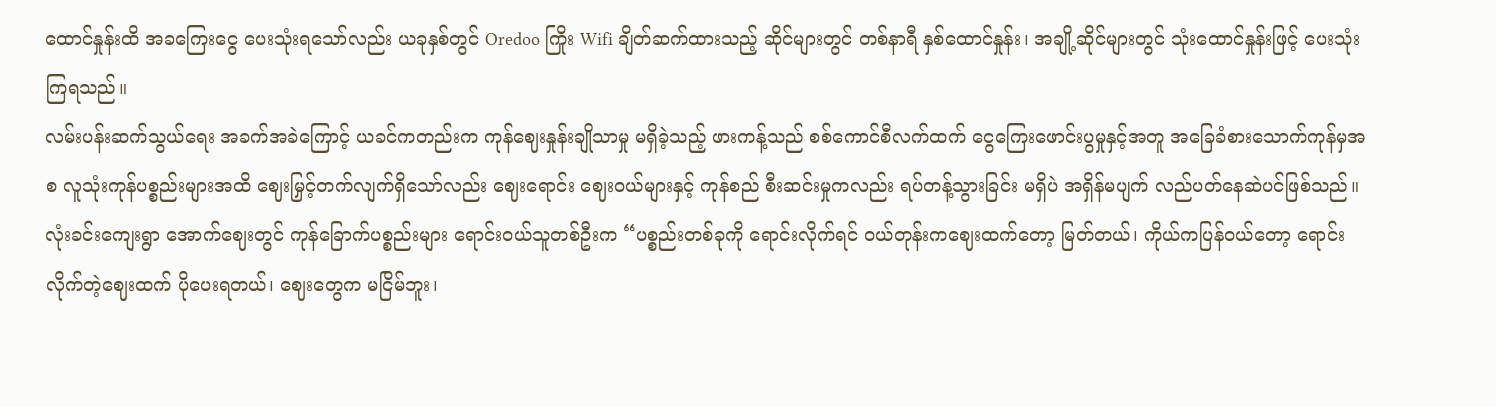ထောင်နှုန်းထိ အခကြေးငွေ ပေးသုံးရသော်လည်း ယခုနှစ်တွင် Oredoo ကြိုး Wifi ချိတ်ဆက်ထားသည့် ဆိုင်များတွင် တစ်နာရီ နှစ်ထောင်နှုန်း၊ အချို့ဆိုင်များတွင် သုံးထောင်နှုန်းဖြင့် ပေးသုံးကြရသည်။
လမ်းပန်းဆက်သွယ်ရေး အခက်အခဲကြောင့် ယခင်ကတည်းက ကုန်ဈေးနှုန်းချိုသာမှု မရှိခဲ့သည့် ဖားကန့်သည် စစ်ကောင်စီလက်ထက် ငွေကြေးဖောင်းပွမှုနှင့်အတူ အခြေခံစားသောက်ကုန်မှအစ လူသုံးကုန်ပစ္စည်းများအထိ ဈေးမြှင့်တက်လျက်ရှိသော်လည်း ဈေးရောင်း ဈေးဝယ်များနှင့် ကုန်စည် စီးဆင်းမှုကလည်း ရပ်တန့်သွားခြင်း မရှိပဲ အရှိန်မပျက် လည်ပတ်နေဆဲပင်ဖြစ်သည်။
လုံးခင်းကျေးရွာ အောက်ဈေးတွင် ကုန်ခြောက်ပစ္စည်းများ ရောင်းဝယ်သူတစ်ဦးက “ပစ္စည်းတစ်ခုကို ရောင်းလိုက်ရင် ဝယ်တုန်းကဈေးထက်တော့ မြတ်တယ်၊ ကိုယ်ကပြန်ဝယ်တော့ ရောင်းလိုက်တဲ့ဈေးထက် ပိုပေးရတယ်၊ ဈေးတွေက မငြိမ်ဘူး၊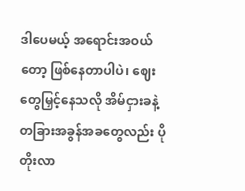ဒါပေမယ့် အရောင်းအဝယ်တော့ ဖြစ်နေတာပါပဲ၊ ဈေးတွေမြှင့်နေသလို အိမ်ငှားခနဲ့ တခြားအခွန်အခတွေလည်း ပိုတိုးလာ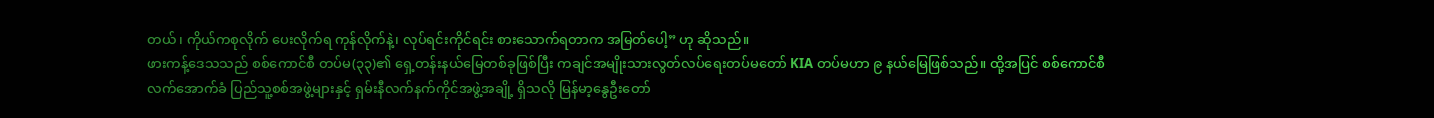တယ်၊ ကိုယ်ကစုလိုက် ပေးလိုက်ရ ကုန်လိုက်နဲ့၊ လုပ်ရင်းကိုင်ရင်း စားသောက်ရတာက အမြတ်ပေါ့” ဟု ဆိုသည်။
ဖားကန့်ဒေသသည် စစ်ကောင်စီ တပ်မ(၃၃)၏ ရှေ့တန်းနယ်မြေတစ်ခုဖြစ်ပြီး ကချင်အမျိုးသားလွတ်လပ်ရေးတပ်မတော် KIA တပ်မဟာ ၉ နယ်မြေဖြစ်သည်။ ထို့အပြင် စစ်ကောင်စီလက်အောက်ခံ ပြည်သူ့စစ်အဖွဲ့များနှင့် ရှမ်းနီလက်နက်ကိုင်အဖွဲ့အချို့ ရှိသလို မြန်မာ့နွေဦးတော်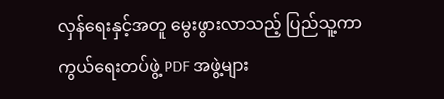လှန်ရေးနှင့်အတူ မွေးဖွားလာသည့် ပြည်သူ့ကာကွယ်ရေးတပ်ဖွဲ့ PDF အဖွဲ့များ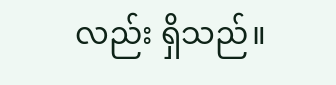လည်း ရှိသည်။